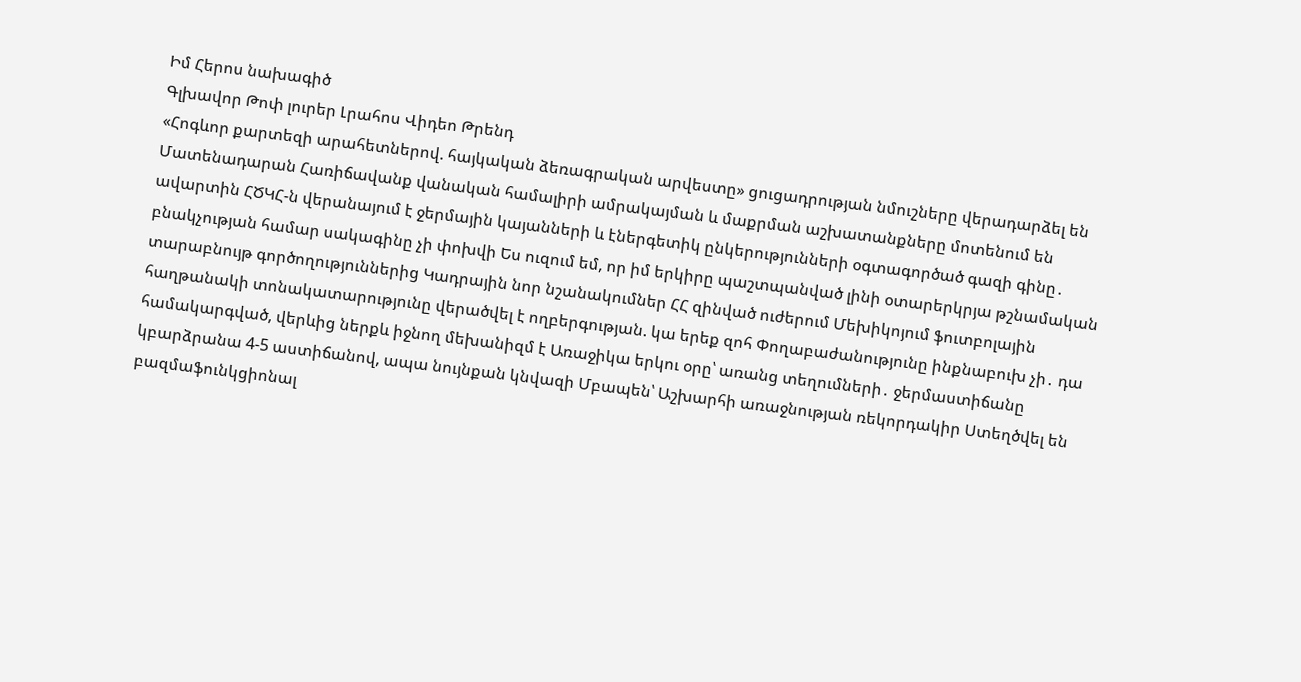Իմ Հերոս նախագիծ
Գլխավոր Թոփ լուրեր Լրահոս Վիդեո Թրենդ
«Հոգևոր քարտեզի արահետներով. հայկական ձեռագրական արվեստը» ցուցադրության նմուշները վերադարձել են Մատենադարան Հառիճավանք վանական համալիրի ամրակայման և մաքրման աշխատանքները մոտենում են ավարտին ՀԾԿՀ-ն վերանայում է ջերմային կայանների և էներգետիկ ընկերությունների օգտագործած գազի գինը․ բնակչության համար սակագինը չի փոխվի Ես ուզում եմ, որ իմ երկիրը պաշտպանված լինի օտարերկրյա թշնամական տարաբնույթ գործողություններից Կադրային նոր նշանակումներ ՀՀ զինված ուժերում Մեխիկոյում ֆուտբոլային հաղթանակի տոնակատարությունը վերածվել է ողբերգության. կա երեք զոհ Փողաբաժանությունը ինքնաբուխ չի․ դա համակարգված, վերևից ներքև իջնող մեխանիզմ է Առաջիկա երկու օրը՝ առանց տեղումների․ ջերմաստիճանը կբարձրանա 4-5 աստիճանով, ապա նույնքան կնվազի Մբապեն՝ Աշխարհի առաջնության ռեկորդակիր Ստեղծվել են բազմաֆունկցիոնալ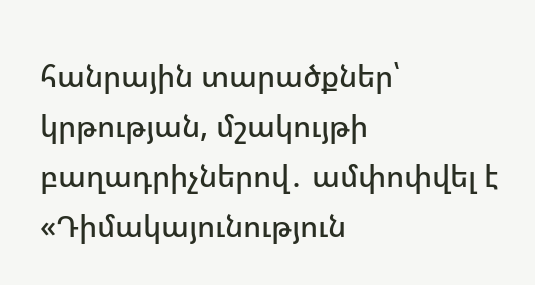հանրային տարածքներ՝ կրթության, մշակույթի բաղադրիչներով․ ամփոփվել է «Դիմակայունություն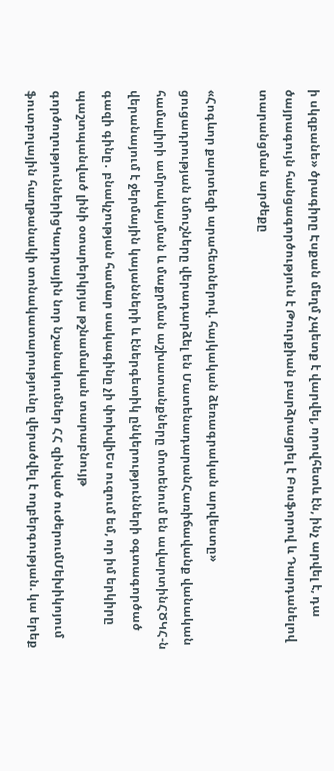ի սկզբանե» ծրագիրը Էսքան մեղմ չպետք է վարվել, որովհետև էն, ինչ արվել է, դա ծայրագույն հանցագործություն է Թուրքիան բարձրացրել է Բոսֆորով և Դարդանելով տարանցման արժեքը

«Հոգևոր քարտեզի արահետներով. հայկական ձեռագրական արվեստը» ցուցադրության նմուշները վերադարձել են ՄատենադարանՀառիճավանք վանական համալիրի ամրակայման և մաքրման աշխատանքները մոտենում են ավարտինՀԾԿՀ-ն վերանայում է ջերմային կայանների և էներգետիկ ընկերությունների օգտագործած գազի գինը․ բնակչության համար սակագինը չի փոխվիԵս ուզում եմ, որ իմ երկիրը պաշտպանված լինի օտարերկրյա թշնամական տարաբնույթ գործողություններիցԿադրային նոր նշանակումներ ՀՀ զինված ուժերումՄեխիկոյում ֆուտբոլային հաղթանակի տոնակատարությունը վերածվել է ողբերգության. կա երեք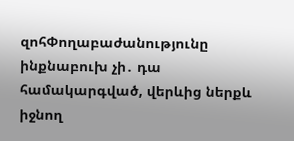զոհՓողաբաժանությունը ինքնաբուխ չի․ դա համակարգված, վերևից ներքև իջնող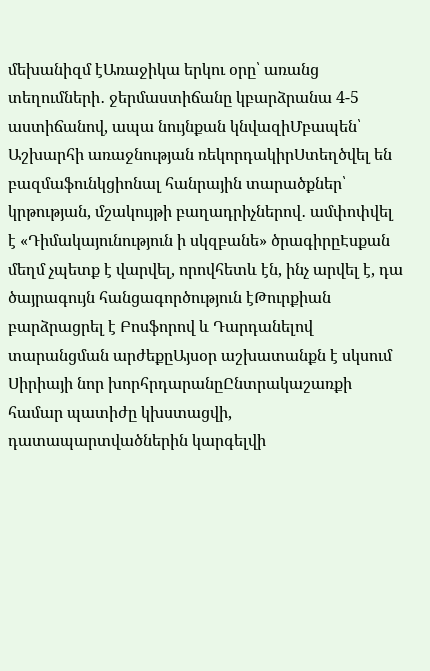մեխանիզմ էԱռաջիկա երկու օրը՝ առանց տեղումների․ ջերմաստիճանը կբարձրանա 4-5 աստիճանով, ապա նույնքան կնվազիՄբապեն՝ Աշխարհի առաջնության ռեկորդակիրՍտեղծվել են բազմաֆունկցիոնալ հանրային տարածքներ՝ կրթության, մշակույթի բաղադրիչներով․ ամփոփվել է «Դիմակայունություն ի սկզբանե» ծրագիրըԷսքան մեղմ չպետք է վարվել, որովհետև էն, ինչ արվել է, դա ծայրագույն հանցագործություն էԹուրքիան բարձրացրել է Բոսֆորով և Դարդանելով տարանցման արժեքըԱյսօր աշխատանքն է սկսում Սիրիայի նոր խորհրդարանըԸնտրակաշառքի համար պատիժը կխստացվի, դատապարտվածներին կարգելվի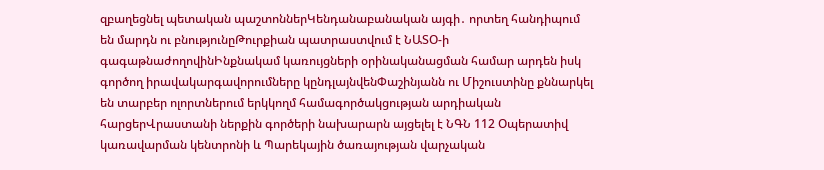զբաղեցնել պետական պաշտոններԿենդանաբանական այգի․ որտեղ հանդիպում են մարդն ու բնությունըԹուրքիան պատրաստվում է ՆԱՏՕ-ի գագաթնաժողովինԻնքնակամ կառույցների օրինականացման համար արդեն իսկ գործող իրավակարգավորումները կընդլայնվենՓաշինյանն ու Միշուստինը քննարկել են տարբեր ոլորտներում երկկողմ համագործակցության արդիական հարցերՎրաստանի ներքին գործերի նախարարն այցելել է ՆԳՆ 112 Օպերատիվ կառավարման կենտրոնի և Պարեկային ծառայության վարչական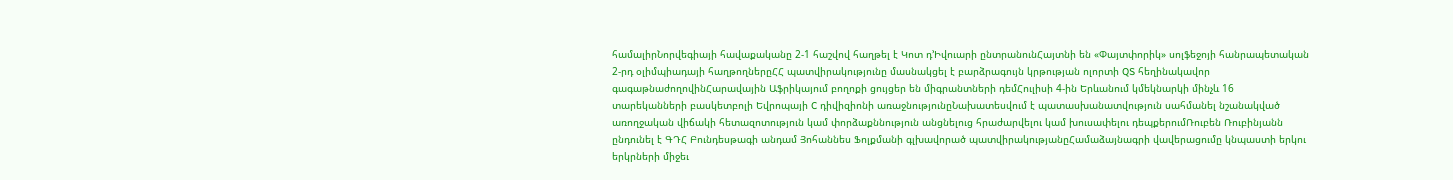համալիրՆորվեգիայի հավաքականը 2-1 հաշվով հաղթել է Կոտ դ’Իվուարի ընտրանունՀայտնի են «Փայտփորիկ» սոլֆեջոյի հանրապետական 2-րդ օլիմպիադայի հաղթողներըՀՀ պատվիրակությունը մասնակցել է բարձրագույն կրթության ոլորտի QS հեղինակավոր գագաթնաժողովինՀարավային Աֆրիկայում բողոքի ցույցեր են միգրանտների դեմՀուլիսի 4-ին Երևանում կմեկնարկի մինչև 16 տարեկանների բասկետբոլի Եվրոպայի C դիվիզիոնի առաջնությունըՆախատեսվում է պատասխանատվություն սահմանել նշանակված առողջական վիճակի հետազոտություն կամ փորձաքննություն անցնելուց հրաժարվելու կամ խուսափելու դեպքերումՌուբեն Ռուբինյանն ընդունել է ԳԴՀ Բունդեսթագի անդամ Յոհաննես Ֆոլքմանի գլխավորած պատվիրակությանըՀամաձայնագրի վավերացումը կնպաստի երկու երկրների միջեւ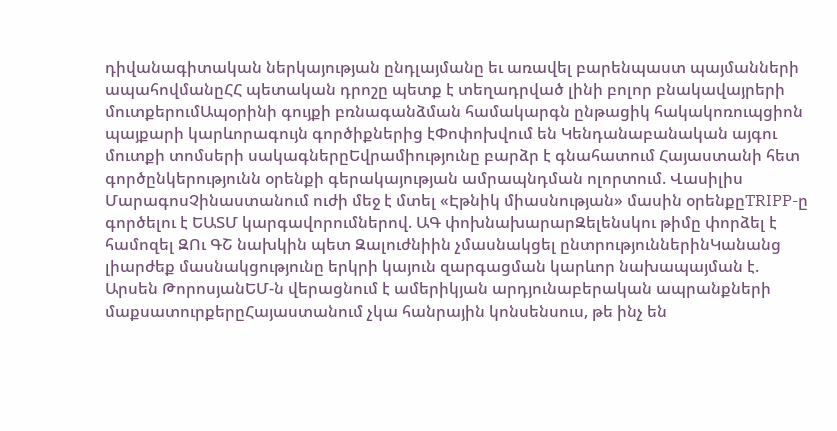դիվանագիտական ներկայության ընդլայմանը եւ առավել բարենպաստ պայմանների ապահովմանըՀՀ պետական դրոշը պետք է տեղադրված լինի բոլոր բնակավայրերի մուտքերումԱպօրինի գույքի բռնագանձման համակարգն ընթացիկ հակակոռուպցիոն պայքարի կարևորագույն գործիքներից էՓոփոխվում են Կենդանաբանական այգու մուտքի տոմսերի սակագներըԵվրամիությունը բարձր է գնահատում Հայաստանի հետ գործընկերությունն օրենքի գերակայության ամրապնդման ոլորտում. Վասիլիս ՄարագոսՉինաստանում ուժի մեջ է մտել «Էթնիկ միասնության» մասին օրենքըTRIPP-ը գործելու է ԵԱՏՄ կարգավորումներով. ԱԳ փոխնախարարԶելենսկու թիմը փորձել է համոզել ԶՈւ ԳՇ նախկին պետ Զալուժնիին չմասնակցել ընտրություններինԿանանց լիարժեք մասնակցությունը երկրի կայուն զարգացման կարևոր նախապայման է. Արսեն ԹորոսյանԵՄ-ն վերացնում է ամերիկյան արդյունաբերական ապրանքների մաքսատուրքերըՀայաստանում չկա հանրային կոնսենսուս, թե ինչ են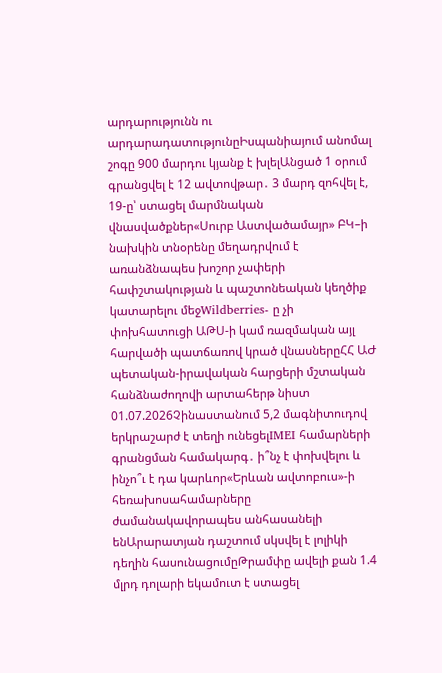արդարությունն ու արդարադատությունըԻսպանիայում անոմալ շոգը 900 մարդու կյանք է խլելԱնցած 1 օրում գրանցվել է 12 ավտովթար․ 3 մարդ զոհվել է, 19-ը՝ ստացել մարմնական վնասվածքներ«Սուրբ Աստվածամայր» ԲԿ–ի նախկին տնօրենը մեղադրվում է առանձնապես խոշոր չափերի հափշտակության և պաշտոնեական կեղծիք կատարելու մեջWildberries- ը չի փոխհատուցի ԱԹՍ-ի կամ ռազմական այլ հարվածի պատճառով կրած վնասներըՀՀ ԱԺ պետական-իրավական հարցերի մշտական հանձնաժողովի արտահերթ նիստ 01.07.2026Չինաստանում 5,2 մագնիտուդով երկրաշարժ է տեղի ունեցելIMEI համարների գրանցման համակարգ․ ի՞նչ է փոխվելու և ինչո՞ւ է դա կարևոր«Երևան ավտոբուս»-ի հեռախոսահամարները ժամանակավորապես անհասանելի ենԱրարատյան դաշտում սկսվել է լոլիկի դեղին հասունացումըԹրամփը ավելի քան 1.4 մլրդ դոլարի եկամուտ է ստացել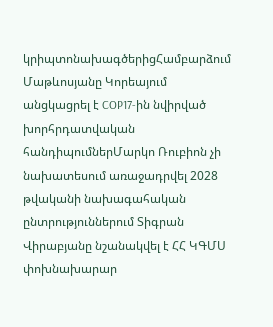կրիպտոնախագծերիցՀամբարձում Մաթևոսյանը Կորեայում անցկացրել է COP17-ին նվիրված խորհրդատվական հանդիպումներՄարկո Ռուբիոն չի նախատեսում առաջադրվել 2028 թվականի նախագահական ընտրություններում Տիգրան Վիրաբյանը նշանակվել է ՀՀ ԿԳՄՍ փոխնախարար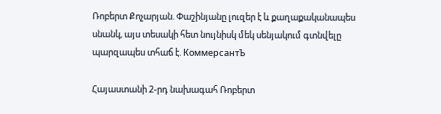Ռոբերտ Քոչարյան. Փաշինյանը լուզեր է և քաղաքականապես սնանկ, այս տեսակի հետ նույնիսկ մեկ սենյակում գտնվելը պարզապես տհաճ է. КоммерсантЪ

Հայաստանի 2-րդ նախագահ Ռոբերտ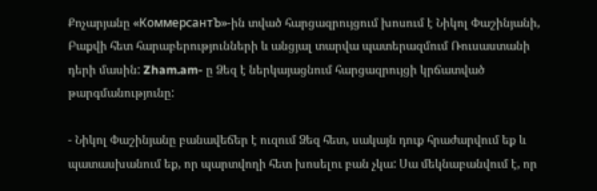Քոչարյանը «КоммерсантЪ»-ին տված հարցազրույցում խոսում է Նիկոլ Փաշինյանի, Բաքվի հետ հարաբերությունների և անցյալ տարվա պատերազմում Ռուսաստանի դերի մասին: Zham.am- ը Ձեզ է ներկայացնում հարցազրույցի կրճատված թարգմանությունը:

- Նիկոլ Փաշինյանը բանավեճեր է ուզում Ձեզ հետ, սակայն դուք հրաժարվում եք և պատասխանում եք, որ պարտվողի հետ խոսելու բան չկա: Սա մեկնաբանվում է, որ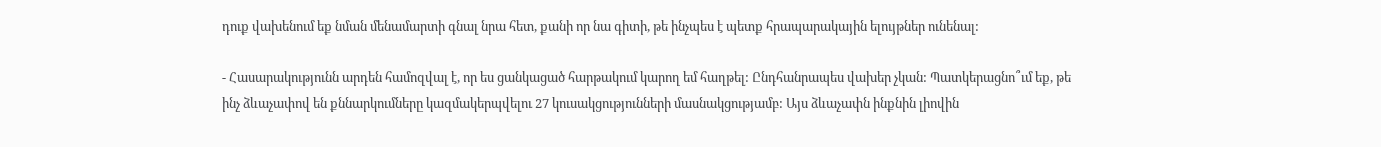դուք վախենում եք նման մենամարտի գնալ նրա հետ, քանի որ նա գիտի, թե ինչպես է պետք հրապարակային ելույթներ ունենալ:

- Հասարակությունն արդեն համոզվալ է, որ ես ցանկացած հարթակում կարող եմ հաղթել: Ընդհանրապես վախեր չկան: Պատկերացնո՞ւմ եք, թե ինչ ձևաչափով են քննարկումները կազմակերպվելու 27 կուսակցությունների մասնակցությամբ: Այս ձևաչափն ինքնին լիովին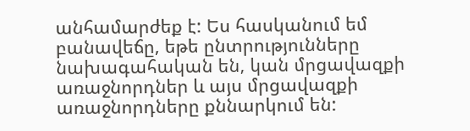անհամարժեք է: Ես հասկանում եմ բանավեճը, եթե ընտրությունները նախագահական են, կան մրցավազքի առաջնորդներ և այս մրցավազքի առաջնորդները քննարկում են: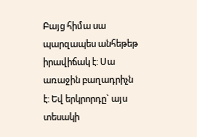Բայց հիմա սա պարզապես անհեթեթ իրավիճակ է: Սա առաջին բաղադրիչն է: Եվ երկրորդը` այս տեսակի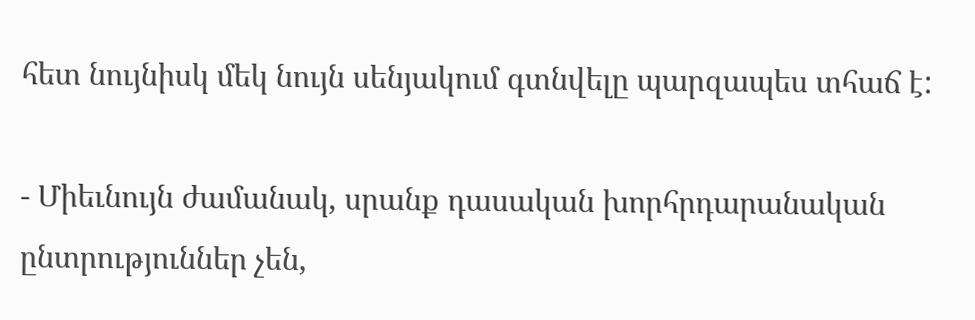հետ նույնիսկ մեկ նույն սենյակում գտնվելը պարզապես տհաճ է:

- Միեւնույն ժամանակ, սրանք դասական խորհրդարանական ընտրություններ չեն,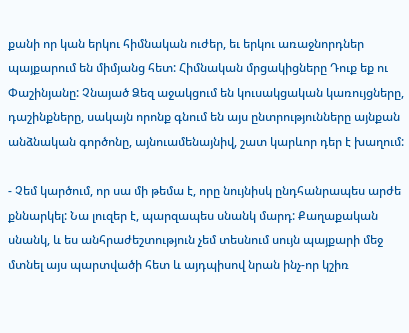քանի որ կան երկու հիմնական ուժեր, եւ երկու առաջնորդներ պայքարում են միմյանց հետ: Հիմնական մրցակիցները Դուք եք ու Փաշինյանը: Չնայած Ձեզ աջակցում են կուսակցական կառույցները, դաշինքները, սակայն որոնք գնում են այս ընտրությունները այնքան անձնական գործոնը, այնուամենայնիվ, շատ կարևոր դեր է խաղում:

- Չեմ կարծում, որ սա մի թեմա է, որը նույնիսկ ընդհանրապես արժե քննարկել: Նա լուզեր է, պարզապես սնանկ մարդ: Քաղաքական սնանկ, և ես անհրաժեշտություն չեմ տեսնում սույն պայքարի մեջ մտնել այս պարտվածի հետ և այդպիսով նրան ինչ-որ կշիռ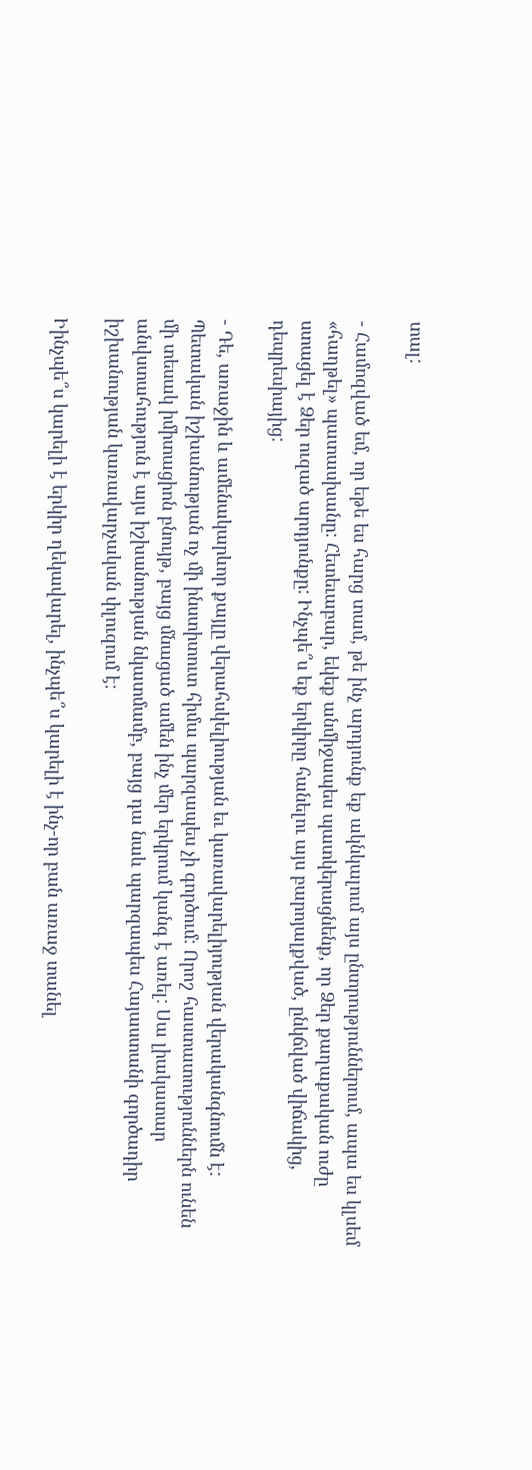տալ:

- Համոզված եմ, որ եթե ես հարց տամ, թե ինչ արդյունք եք ակնկալում այս ընտրություններում, ապա ես կլսեմ «հաղթել» պատասխանը: Հետեւաբար, եկեք անմիջապես պատկերացնենք, որ Ձեր քաղաքական ուժը ստացել է Ձեր ուզած արդյունքը: Ինչպե՞ս եք երկիրը հանելու այս բարոյալքված, ընկճված վիճակից, դեպրեսիայից:

- Դե, առաջին և ամենակարևոր քայլը վերահսկելիության եւ կառավարելիյության վերականգնումն է: Պետական իշխանության ոչ մի ինստիտուտ հիմա պարզապես չի գործում: Որոշ հաստատություններն ունեն մի տեսակ իմիտացիոն բնույթ, բայց մնացած ամեն ինչ մեր երկրում կանգ է առել: Սա լիակատար անվստահություն է այս իշխանության նկատմամբ, բայց դա նաև պարզապես Հայաստանի գործադիր իշխանության կառավարչական փլուզում է:

Իինչպե՞ս կարելի է երկիր ղեկավարել, ինչպե՞ս կարելի է ինչ-որ բան առաջ տանել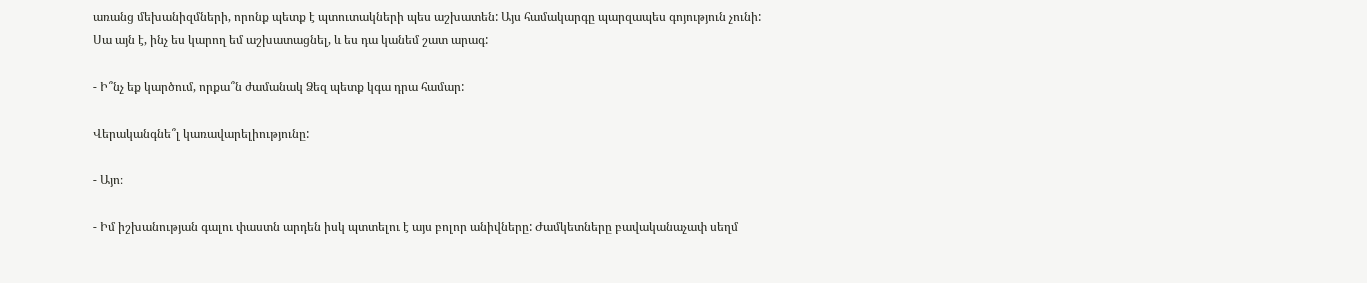առանց մեխանիզմների, որոնք պետք է պտուտակների պես աշխատեն: Այս համակարգը պարզապես գոյություն չունի: Սա այն է, ինչ ես կարող եմ աշխատացնել, և ես դա կանեմ շատ արագ:

- Ի՞նչ եք կարծում, որքա՞ն ժամանակ Ձեզ պետք կգա դրա համար:

Վերականգնե՞լ կառավարելիությունը:

- Այո։

- Իմ իշխանության գալու փաստն արդեն իսկ պտտելու է այս բոլոր անիվները: Ժամկետները բավականաչափ սեղմ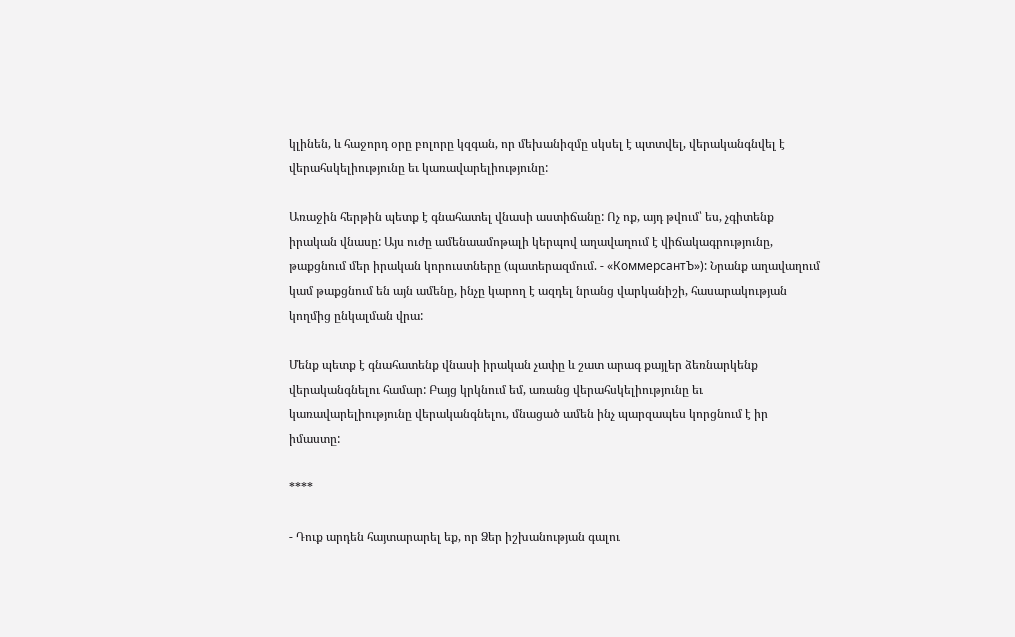կլինեն, և հաջորդ օրը բոլորը կզգան, որ մեխանիզմը սկսել է պտտվել, վերականգնվել է վերահսկելիությունը եւ կառավարելիությունը:

Առաջին հերթին պետք է գնահատել վնասի աստիճանը: Ոչ ոք, այդ թվում՝ ես, չգիտենք իրական վնասը: Այս ուժը ամենաամոթալի կերպով աղավաղում է վիճակագրությունը, թաքցնում մեր իրական կորուստները (պատերազմում. - «КоммерсантЪ»): Նրանք աղավաղում կամ թաքցնում են այն ամենը, ինչը կարող է ազդել նրանց վարկանիշի, հասարակության կողմից ընկալման վրա:

Մենք պետք է գնահատենք վնասի իրական չափը և շատ արագ քայլեր ձեռնարկենք վերականգնելու համար: Բայց կրկնում եմ, առանց վերահսկելիությունը եւ կառավարելիությունը վերականգնելու, մնացած ամեն ինչ պարզապես կորցնում է իր իմաստը:

****

- Դուք արդեն հայտարարել եք, որ Ձեր իշխանության գալու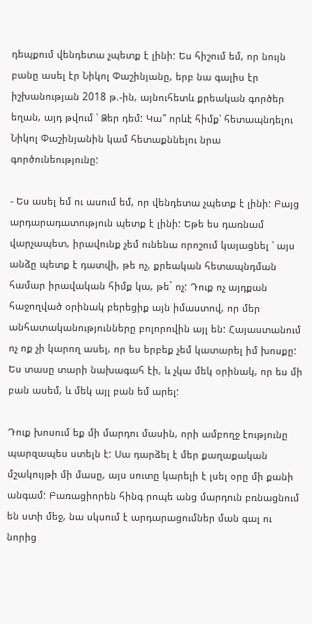դեպքում վենդետա չպետք է լինի: Ես հիշում եմ, որ նույն բանը ասել էր Նիկոլ Փաշինյանը, երբ նա գալիս էր իշխանության 2018 թ.-ին, այնուհետև քրեական գործեր եղան, այդ թվում ՝ Ձեր դեմ: Կա՞ որևէ հիմք՝ հետապնդելու Նիկոլ Փաշինյանին կամ հետաքննելու նրա գործունեությունը:

- Ես ասել եմ ու ասում եմ, որ վենդետա չպետք է լինի: Բայց արդարադատություն պետք է լինի: Եթե ես դառնամ վարչապետ, իրավունք չեմ ունենա որոշում կայացնել ՝ այս անձը պետք է դատվի, թե ոչ, քրեական հետապնդման համար իրավական հիմք կա, թե` ոչ: Դուք ոչ այդքան հաջողված օրինակ բերեցիք այն իմաստով, որ մեր անհատականությունները բոլորովին այլ են: Հայաստանում ոչ ոք չի կարող ասել, որ ես երբեք չեմ կատարել իմ խոսքը: Ես տասը տարի նախագահ էի, և չկա մեկ օրինակ, որ ես մի բան ասեմ, և մեկ այլ բան եմ արել:

Դուք խոսում եք մի մարդու մասին, որի ամբողջ էությունը պարզապես ստելն է: Սա դարձել է մեր քաղաքական մշակույթի մի մասը, այս սուտը կարելի է լսել օրը մի քանի անգամ: Բառացիորեն հինգ րոպե անց մարդուն բռնացնում են ստի մեջ, նա սկսում է արդարացումներ ման գալ ու նորից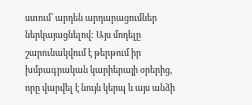ստում՝ արդեն արդարացումներ ներկայացնելով: Այս մոդելը շարունակվում է թերթում իր խմբագրական կարիերայի օրերից, որը վարվել է նույն կերպ և այս անձի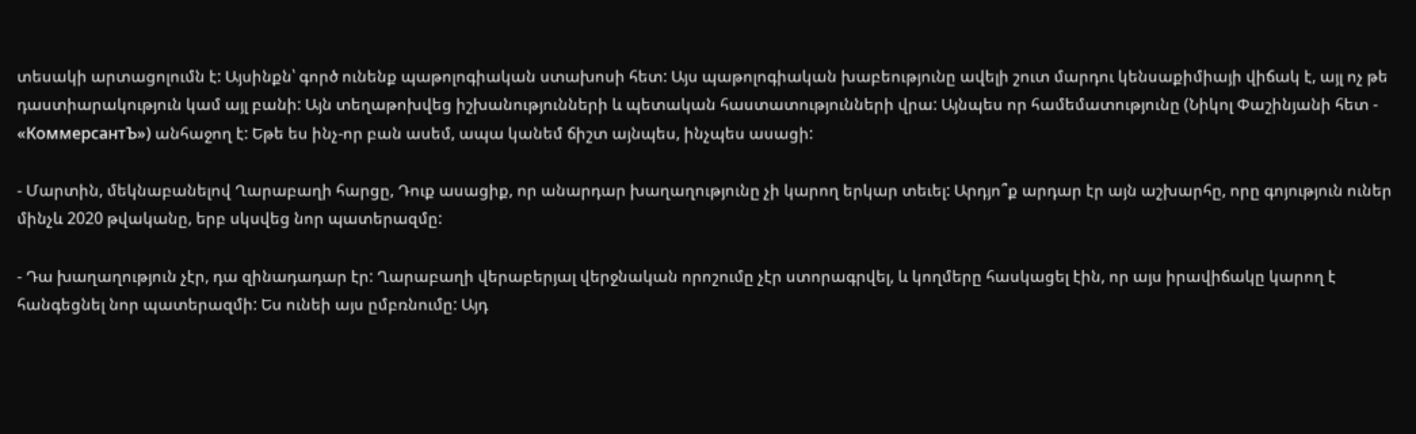տեսակի արտացոլումն է: Այսինքն՝ գործ ունենք պաթոլոգիական ստախոսի հետ: Այս պաթոլոգիական խաբեությունը ավելի շուտ մարդու կենսաքիմիայի վիճակ է, այլ ոչ թե դաստիարակություն կամ այլ բանի: Այն տեղաթոխվեց իշխանությունների և պետական հաստատությունների վրա: Այնպես որ համեմատությունը (Նիկոլ Փաշինյանի հետ - «КоммерсантЪ») անհաջող է: Եթե ես ինչ-որ բան ասեմ, ապա կանեմ ճիշտ այնպես, ինչպես ասացի:

- Մարտին, մեկնաբանելով Ղարաբաղի հարցը, Դուք ասացիք, որ անարդար խաղաղությունը չի կարող երկար տեւել: Արդյո՞ք արդար էր այն աշխարհը, որը գոյություն ուներ մինչև 2020 թվականը, երբ սկսվեց նոր պատերազմը:

- Դա խաղաղություն չէր, դա զինադադար էր: Ղարաբաղի վերաբերյալ վերջնական որոշումը չէր ստորագրվել, և կողմերը հասկացել էին, որ այս իրավիճակը կարող է հանգեցնել նոր պատերազմի: Ես ունեի այս ըմբռնումը: Այդ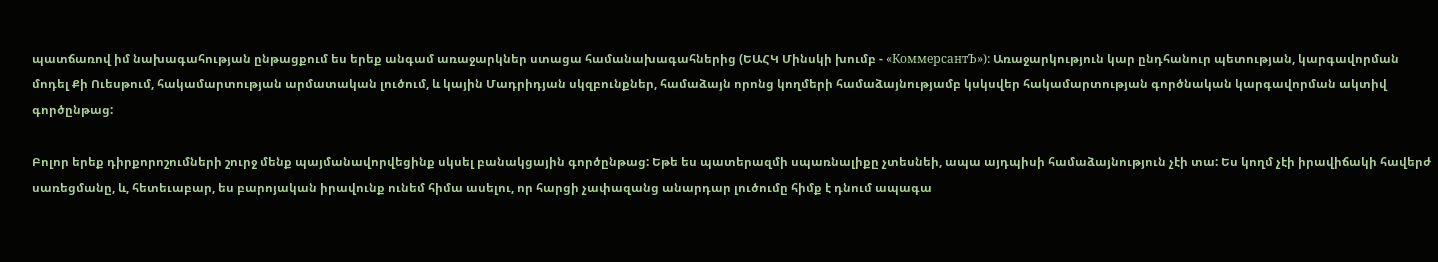պատճառով իմ նախագահության ընթացքում ես երեք անգամ առաջարկներ ստացա համանախագահներից (ԵԱՀԿ Մինսկի խումբ - «КоммерсантЪ»): Առաջարկություն կար ընդհանուր պետության, կարգավորման մոդել Քի Ուեսթում, հակամարտության արմատական լուծում, և կային Մադրիդյան սկզբունքներ, համաձայն որոնց կողմերի համաձայնությամբ կսկսվեր հակամարտության գործնական կարգավորման ակտիվ գործընթաց:

Բոլոր երեք դիրքորոշումների շուրջ մենք պայմանավորվեցինք սկսել բանակցային գործընթաց: Եթե ես պատերազմի սպառնալիքը չտեսնեի, ապա այդպիսի համաձայնություն չէի տա: Ես կողմ չէի իրավիճակի հավերժ սառեցմանը, և, հետեւաբար, ես բարոյական իրավունք ունեմ հիմա ասելու, որ հարցի չափազանց անարդար լուծումը հիմք է դնում ապագա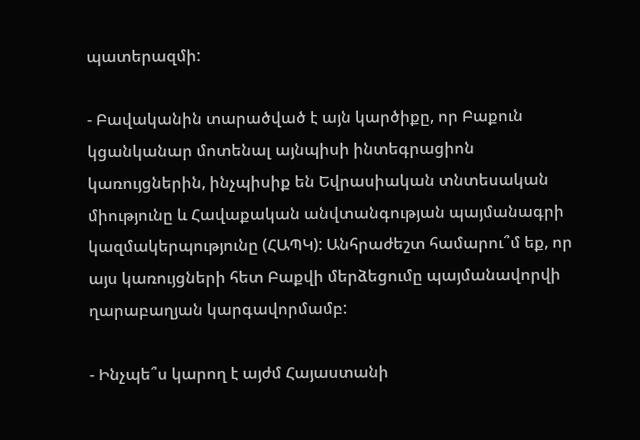պատերազմի:

- Բավականին տարածված է այն կարծիքը, որ Բաքուն կցանկանար մոտենալ այնպիսի ինտեգրացիոն կառույցներին, ինչպիսիք են Եվրասիական տնտեսական միությունը և Հավաքական անվտանգության պայմանագրի կազմակերպությունը (ՀԱՊԿ): Անհրաժեշտ համարու՞մ եք, որ այս կառույցների հետ Բաքվի մերձեցումը պայմանավորվի ղարաբաղյան կարգավորմամբ:

- Ինչպե՞ս կարող է այժմ Հայաստանի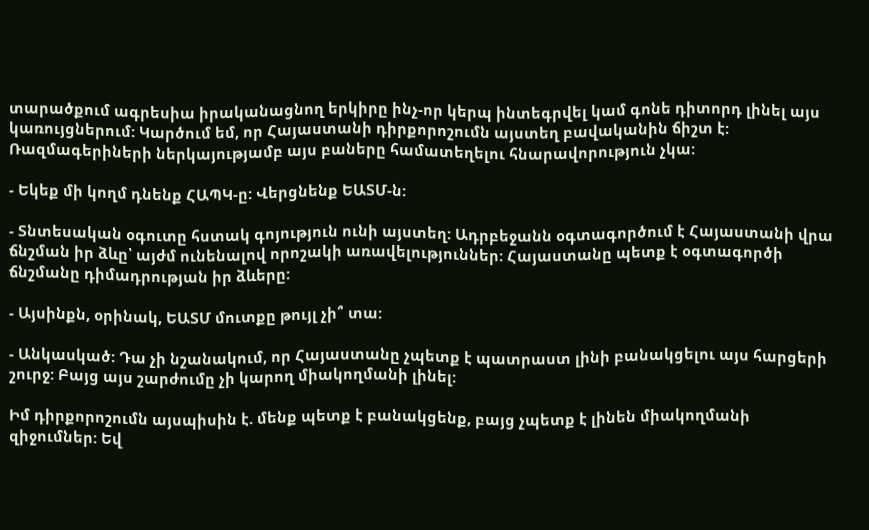տարածքում ագրեսիա իրականացնող երկիրը ինչ-որ կերպ ինտեգրվել կամ գոնե դիտորդ լինել այս կառույցներում: Կարծում եմ, որ Հայաստանի դիրքորոշումն այստեղ բավականին ճիշտ է: Ռազմագերիների ներկայությամբ այս բաները համատեղելու հնարավորություն չկա:

- Եկեք մի կողմ դնենք ՀԱՊԿ-ը: Վերցնենք ԵԱՏՄ-ն:

- Տնտեսական օգուտը հստակ գոյություն ունի այստեղ: Ադրբեջանն օգտագործում է Հայաստանի վրա ճնշման իր ձևը՝ այժմ ունենալով որոշակի առավելություններ: Հայաստանը պետք է օգտագործի ճնշմանը դիմադրության իր ձևերը:

- Այսինքն, օրինակ, ԵԱՏՄ մուտքը թույլ չի՞ տա:

- Անկասկած: Դա չի նշանակում, որ Հայաստանը չպետք է պատրաստ լինի բանակցելու այս հարցերի շուրջ: Բայց այս շարժումը չի կարող միակողմանի լինել:

Իմ դիրքորոշումն այսպիսին է. մենք պետք է բանակցենք, բայց չպետք է լինեն միակողմանի զիջումներ: Եվ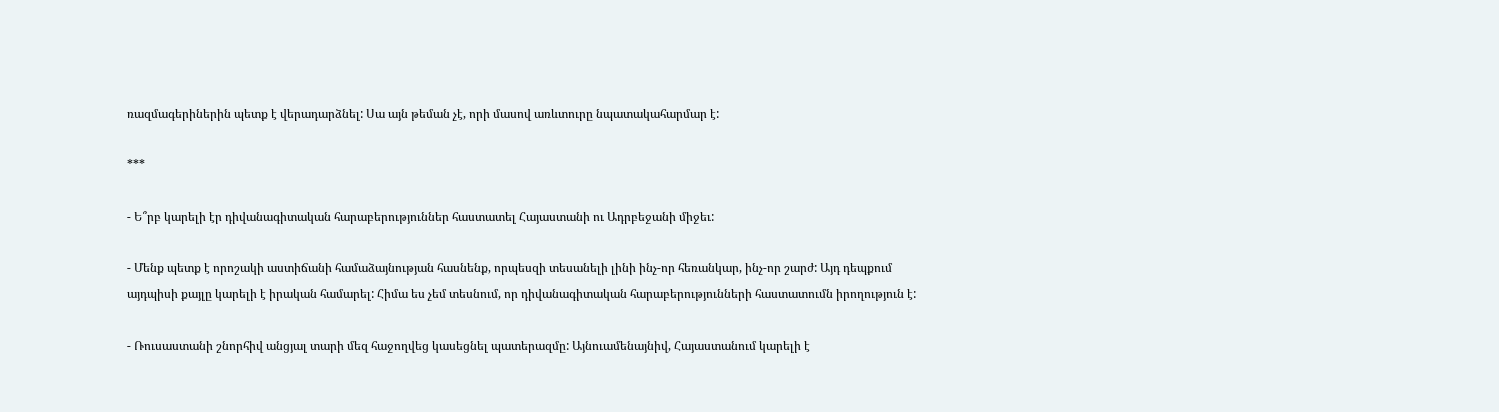ռազմագերիներին պետք է վերադարձնել: Սա այն թեման չէ, որի մասով առևտուրը նպատակահարմար է:

***

- Ե՞րբ կարելի էր դիվանագիտական հարաբերություններ հաստատել Հայաստանի ու Ադրբեջանի միջեւ:

- Մենք պետք է որոշակի աստիճանի համաձայնության հասնենք, որպեսզի տեսանելի լինի ինչ-որ հեռանկար, ինչ-որ շարժ: Այդ դեպքում այդպիսի քայլը կարելի է իրական համարել: Հիմա ես չեմ տեսնում, որ դիվանագիտական հարաբերությունների հաստատումն իրողություն է:

- Ռուսաստանի շնորհիվ անցյալ տարի մեզ հաջողվեց կասեցնել պատերազմը: Այնուամենայնիվ, Հայաստանում կարելի է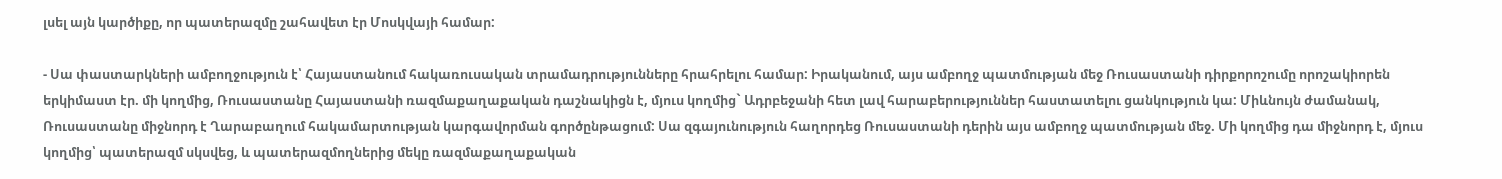լսել այն կարծիքը, որ պատերազմը շահավետ էր Մոսկվայի համար:

- Սա փաստարկների ամբողջություն է՝ Հայաստանում հակառուսական տրամադրությունները հրահրելու համար: Իրականում, այս ամբողջ պատմության մեջ Ռուսաստանի դիրքորոշումը որոշակիորեն երկիմաստ էր. մի կողմից, Ռուսաստանը Հայաստանի ռազմաքաղաքական դաշնակիցն է, մյուս կողմից` Ադրբեջանի հետ լավ հարաբերություններ հաստատելու ցանկություն կա: Միևնույն ժամանակ, Ռուսաստանը միջնորդ է Ղարաբաղում հակամարտության կարգավորման գործընթացում: Սա զգայունություն հաղորդեց Ռուսաստանի դերին այս ամբողջ պատմության մեջ. Մի կողմից դա միջնորդ է, մյուս կողմից՝ պատերազմ սկսվեց, և պատերազմողներից մեկը ռազմաքաղաքական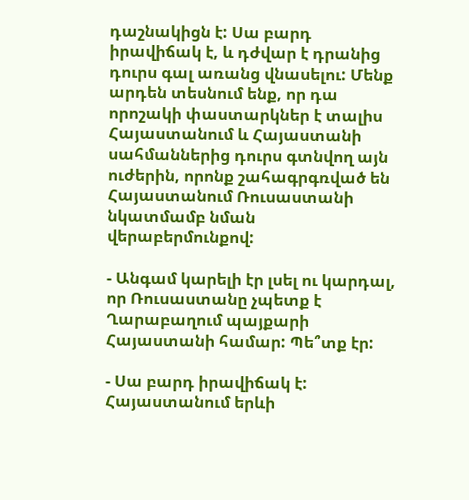դաշնակիցն է: Սա բարդ իրավիճակ է, և դժվար է դրանից դուրս գալ առանց վնասելու: Մենք արդեն տեսնում ենք, որ դա որոշակի փաստարկներ է տալիս Հայաստանում և Հայաստանի սահմաններից դուրս գտնվող այն ուժերին, որոնք շահագրգռված են Հայաստանում Ռուսաստանի նկատմամբ նման վերաբերմունքով:

- Անգամ կարելի էր լսել ու կարդալ, որ Ռուսաստանը չպետք է Ղարաբաղում պայքարի Հայաստանի համար: Պե՞տք էր:

- Սա բարդ իրավիճակ է: Հայաստանում երևի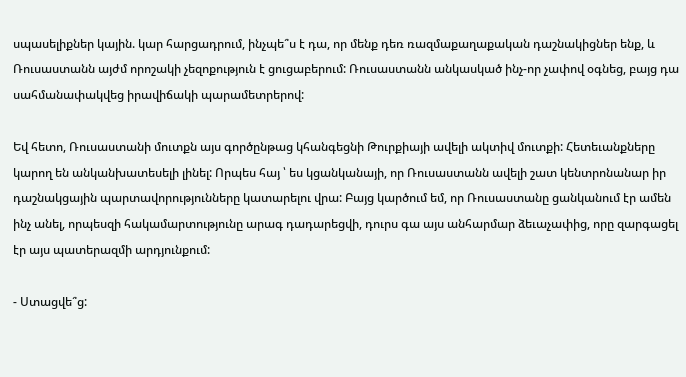սպասելիքներ կային. կար հարցադրում, ինչպե՞ս է դա, որ մենք դեռ ռազմաքաղաքական դաշնակիցներ ենք, և Ռուսաստանն այժմ որոշակի չեզոքություն է ցուցաբերում: Ռուսաստանն անկասկած ինչ-որ չափով օգնեց, բայց դա սահմանափակվեց իրավիճակի պարամետրերով:

Եվ հետո, Ռուսաստանի մուտքն այս գործընթաց կհանգեցնի Թուրքիայի ավելի ակտիվ մուտքի: Հետեւանքները կարող են անկանխատեսելի լինել: Որպես հայ ՝ ես կցանկանայի, որ Ռուսաստանն ավելի շատ կենտրոնանար իր դաշնակցային պարտավորությունները կատարելու վրա: Բայց կարծում եմ, որ Ռուսաստանը ցանկանում էր ամեն ինչ անել, որպեսզի հակամարտությունը արագ դադարեցվի, դուրս գա այս անհարմար ձեւաչափից, որը զարգացել էր այս պատերազմի արդյունքում:

- Ստացվե՞ց: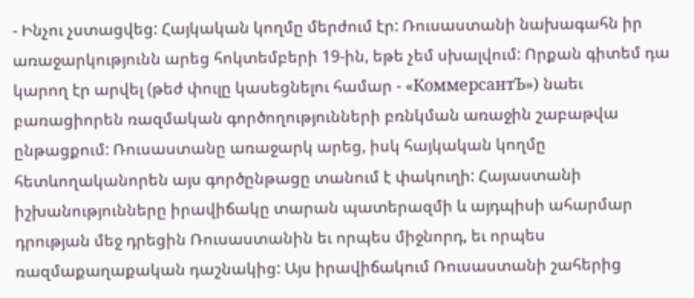- Ինչու չստացվեց: Հայկական կողմը մերժում էր: Ռուսաստանի նախագահն իր առաջարկությունն արեց հոկտեմբերի 19-ին, եթե չեմ սխալվում: Որքան գիտեմ դա կարող էր արվել (թեժ փուլը կասեցնելու համար - «КоммерсантЪ») նաեւ բառացիորեն ռազմական գործողությունների բռնկման առաջին շաբաթվա ընթացքում: Ռուսաստանը առաջարկ արեց, իսկ հայկական կողմը հետևողականորեն այս գործընթացը տանում է փակուղի: Հայաստանի իշխանությունները իրավիճակը տարան պատերազմի և այդպիսի ահարմար դրության մեջ դրեցին Ռուսաստանին եւ որպես միջնորդ, եւ որպես ռազմաքաղաքական դաշնակից: Այս իրավիճակում Ռուսաստանի շահերից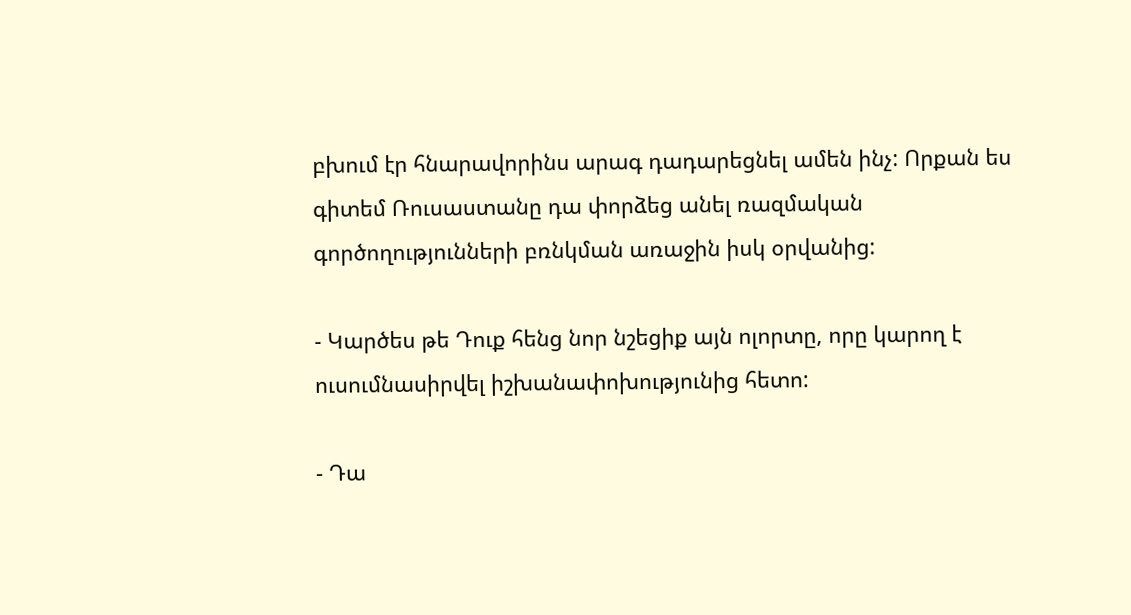բխում էր հնարավորինս արագ դադարեցնել ամեն ինչ: Որքան ես գիտեմ Ռուսաստանը դա փորձեց անել ռազմական գործողությունների բռնկման առաջին իսկ օրվանից:

- Կարծես թե Դուք հենց նոր նշեցիք այն ոլորտը, որը կարող է ուսումնասիրվել իշխանափոխությունից հետո:

- Դա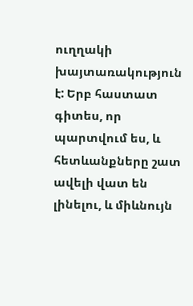ուղղակի խայտառակություն է: Երբ հաստատ գիտես, որ պարտվում ես, և հետևանքները շատ ավելի վատ են լինելու, և միևնույն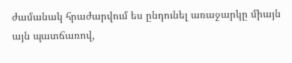ժամանակ հրաժարվում ես ընդունել առաջարկը միայն այն պատճառով,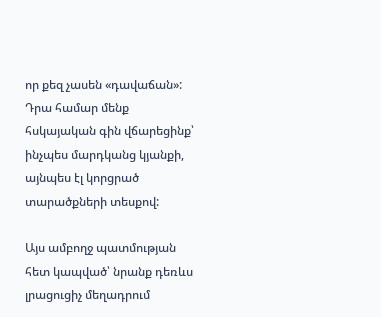որ քեզ չասեն «դավաճան»: Դրա համար մենք հսկայական գին վճարեցինք՝ ինչպես մարդկանց կյանքի, այնպես էլ կորցրած տարածքների տեսքով:

Այս ամբողջ պատմության հետ կապված՝ նրանք դեռևս լրացուցիչ մեղադրում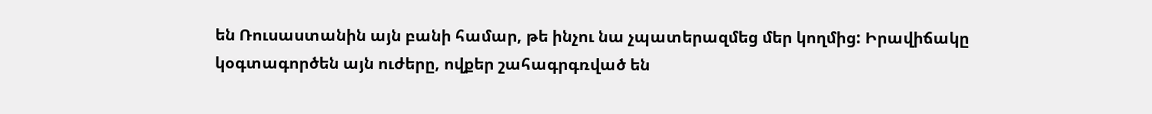են Ռուսաստանին այն բանի համար, թե ինչու նա չպատերազմեց մեր կողմից: Իրավիճակը կօգտագործեն այն ուժերը, ովքեր շահագրգռված են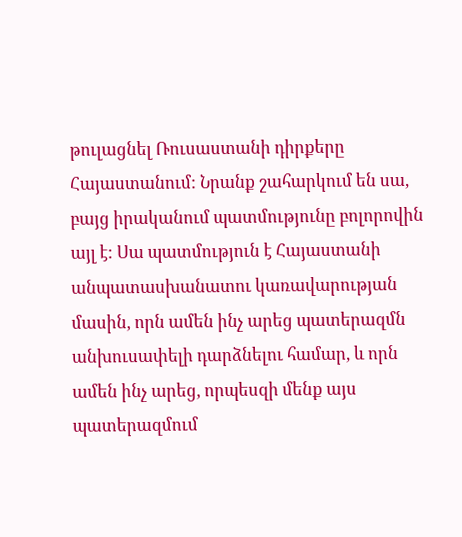թուլացնել Ռուսաստանի դիրքերը Հայաստանում: Նրանք շահարկում են սա, բայց իրականում պատմությունը բոլորովին այլ է: Սա պատմություն է Հայաստանի անպատասխանատու կառավարության մասին, որն ամեն ինչ արեց պատերազմն անխուսափելի դարձնելու համար, և որն ամեն ինչ արեց, որպեսզի մենք այս պատերազմում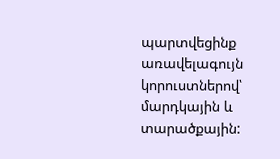պարտվեցինք առավելագույն կորուստներով՝ մարդկային և տարածքային: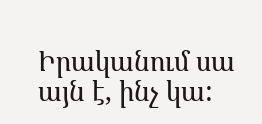Իրականում սա այն է, ինչ կա: